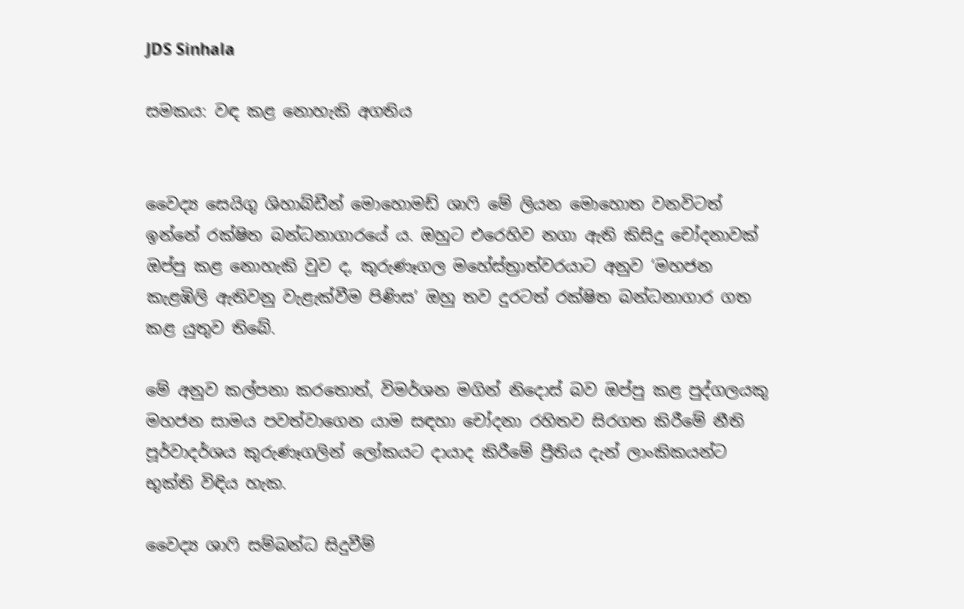JDS Sinhala

සමකය: වඳ කළ නොහැකි අගතිය


වෛද්‍ය සෙයිගු ශිහාබ්ඩීන් මොහොමඩ් ශාෆි මේ ලියන මොහොත වනවිටත් ඉන්නේ රක්ෂිත බන්ධනාගාරයේ ය. ඔහුට එරෙහිව නගා ඇති කිසිදු චෝදනාවක් ඔප්පු කළ නොහැකි වුව ද, කුරුණෑගල මහේස්ත්‍රාත්වරයාට අනුව ‘මහජන කැළඹිලි ඇතිවනු වැළැක්වීම පිණිස’ ඔහු තව දුරටත් රක්ෂිත බන්ධනාගාර ගත කළ යුතුව තිබේ.

මේ අනුව කල්පනා කරතොත්, විමර්ශන මගින් නිදොස් බව ඔප්පු කළ පුද්ගලයකු මහජන සාමය පවත්වාගෙන යාම සඳහා චෝදනා රහිතව සිරගත කිරීමේ නීති පූර්වාදර්ශය කුරුණෑගලින් ලෝකයට දායාද කිරීමේ ප්‍රීතිය දැන් ලාංකිකයන්ට භුක්ති විඳිය හැක.

වෛද්‍ය ශාෆි සම්බන්ධ සිදුවීම්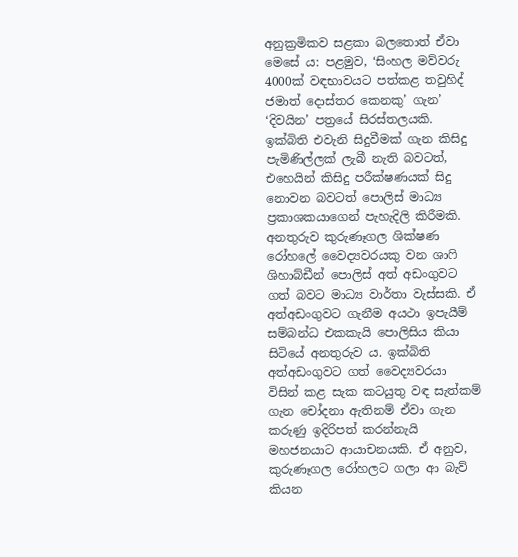අනුක්‍රමිකව සළකා බලතොත් ඒවා මෙසේ ය: පළමුව, ‘සිංහල මව්වරු 4000ක් වඳභාවයට පත්කළ තවුහිද් ජමාත් දොස්තර කෙනකු’ ගැන’ ‘දිවයින’ පත්‍රයේ සිරස්තලයකි. ඉක්බිති එවැනි සිදුවීමක් ගැන කිසිදු පැමිණිල්ලක් ලැබී නැති බවටත්, එහෙයින් කිසිදු පරීක්ෂණයක් සිදු නොවන බවටත් පොලිස් මාධ්‍ය ප්‍රකාශකයාගෙන් පැහැදිලි කිරීමකි. අනතුරුව කුරුණෑගල ශික්ෂණ රෝහලේ වෛද්‍යවරයකු වන ශාෆි ශිහාබ්ඩීන් පොලිස් අත් අඩංගුවට ගත් බවට මාධ්‍ය වාර්තා වැස්සකි. ඒ අත්අඩංගුවට ගැනීම අයථා ඉපැයීම් සම්බන්ධ එකකැයි පොලිසිය කියා සිටියේ අනතුරුව ය. ඉක්බිති අත්අඩංගුවට ගත් වෛද්‍යවරයා විසින් කළ සැක කටයුතු වඳ සැත්කම් ගැන චෝදනා ඇතිනම් ඒවා ගැන කරුණු ඉදිරිපත් කරන්නැයි මහජනයාට ආයාචනයකි. ඒ අනුව, කුරුණෑගල රෝහලට ගලා ආ බැව් කියන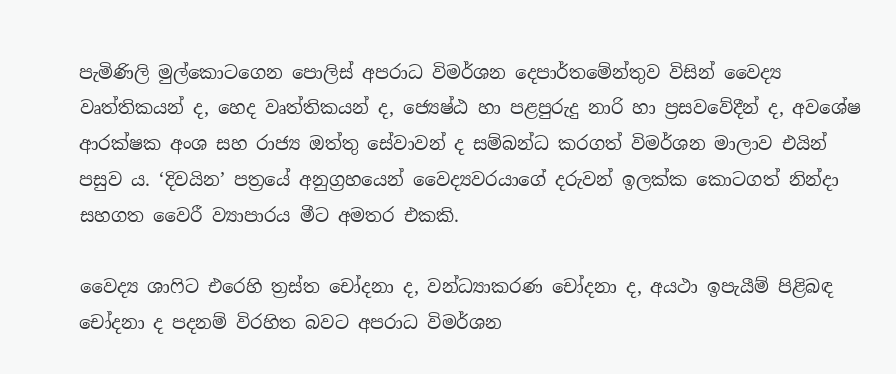පැමිණිලි මුල්කොටගෙන පොලිස් අපරාධ විමර්ශන දෙපාර්තමේන්තුව විසින් වෛද්‍ය වෘත්තිකයන් ද, හෙද වෘත්තිකයන් ද, ජ්‍යෙෂ්ඨ හා පළපුරුදු නාරි හා ප්‍රසවවේදීන් ද, අවශේෂ ආරක්ෂක අංශ සහ රාජ්‍ය ඔත්තු සේවාවන් ද සම්බන්ධ කරගත් විමර්ශන මාලාව එයින් පසුව ය. ‘දිවයින’ පත්‍රයේ අනුග්‍රහයෙන් වෛද්‍යවරයාගේ දරුවන් ඉලක්ක කොටගත් නින්දා සහගත වෛරී ව්‍යාපාරය මීට අමතර එකකි.

වෛද්‍ය ශාෆිට එරෙහි ත්‍රස්ත චෝදනා ද, වන්ධ්‍යාකරණ චෝදනා ද, අයථා ඉපැයීම් පිළිබඳ චෝදනා ද පදනම් විරහිත බවට අපරාධ විමර්ශන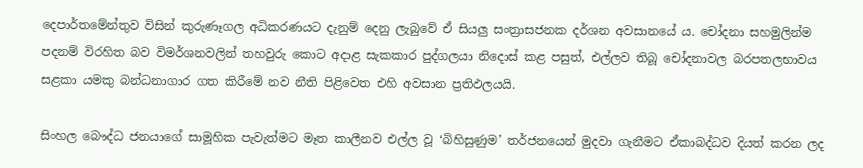දෙපාර්තමේන්තුව විසින් කුරුණෑගල අධිකරණයට දැනුම් දෙනු ලැබුවේ ඒ සියලු සංත්‍රාසජනක දර්ශන අවසානයේ ය. චෝදනා සහමුලින්ම පදනම් විරහිත බව විමර්ශනවලින් තහවුරු කොට අදාළ සැකකාර පුද්ගලයා නිදොස් කළ පසුත්, එල්ලව තිබූ චෝදනාවල බරපතලභාවය සළකා යමකු බන්ධනාගාර ගත කිරීමේ නව නීති පිළිවෙත එහි අවසාන ප්‍රතිඵලයයි.

සිංහල බෞද්ධ ජනයාගේ සාමූහික පැවැත්මට මෑත කාලීනව එල්ල වූ ‘බිහිසුණුම’ තර්ජනයෙන් මුදවා ගැනීමට ඒකාබද්ධව දියත් කරන ලද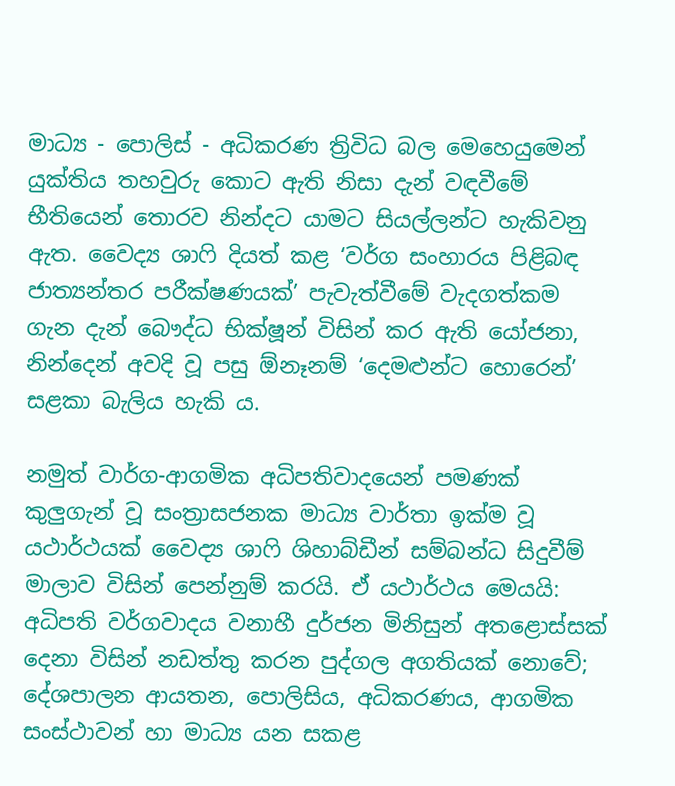මාධ්‍ය - පොලිස් - අධිකරණ ත්‍රිවිධ බල මෙහෙයුමෙන් යුක්තිය තහවුරු කොට ඇති නිසා දැන් වඳවීමේ භීතියෙන් තොරව නින්දට යාමට සියල්ලන්ට හැකිවනු ඇත. වෛද්‍ය ශාෆි දියත් කළ ‘වර්ග සංහාරය පිළිබඳ ජාත්‍යන්තර පරීක්ෂණයක්’ පැවැත්වීමේ වැදගත්කම ගැන දැන් බෞද්ධ භික්ෂූන් විසින් කර ඇති යෝජනා, නින්දෙන් අවදි වූ පසු ඕනෑනම් ‘දෙමළුන්ට හොරෙන්’ සළකා බැලිය හැකි ය.

නමුත් වාර්ග-ආගමික අධිපතිවාදයෙන් පමණක් කුලුගැන් වූ සංත්‍රාසජනක මාධ්‍ය වාර්තා ඉක්ම වූ යථාර්ථයක් වෛද්‍ය ශාෆි ශිහාබ්ඩීන් සම්බන්ධ සිදුවීම් මාලාව විසින් පෙන්නුම් කරයි. ඒ යථාර්ථය මෙයයි: අධිපති වර්ගවාදය වනාහී දුර්ජන මිනිසුන් අතළොස්සක් දෙනා විසින් නඩත්තු කරන පුද්ගල අගතියක් නොවේ; දේශපාලන ආයතන, පොලිසිය, අධිකරණය, ආගමික සංස්ථාවන් හා මාධ්‍ය යන සකළ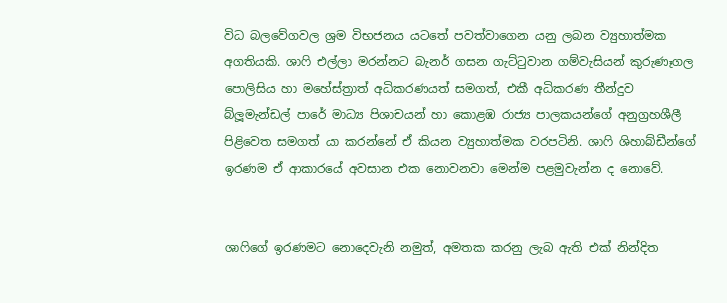විධ බලවේගවල ශ්‍රම විභජනය යටතේ පවත්වාගෙන යනු ලබන ව්‍යුහාත්මක අගතියකි. ශාෆි එල්ලා මරන්නට බැනර් ගසන ගැට්ටුවාන ගම්වැසියන් කුරුණෑගල පොලිසිය හා මහේස්ත්‍රාත් අධිකරණයත් සමගත්, එකී අධිකරණ තීන්දුව බ්ලූමැන්ඩල් පාරේ මාධ්‍ය පිශාචයන් හා කොළඹ රාජ්‍ය පාලකයන්ගේ අනුග්‍රහශීලී පිළිවෙත සමගත් යා කරන්නේ ඒ කියන ව්‍යුහාත්මක වරපටිනි. ශාෆි ශිහාබ්ඩීන්ගේ ඉරණම ඒ ආකාරයේ අවසාන එක නොවනවා මෙන්ම පළමුවැන්න ද නොවේ.


ශාෆිගේ ඉරණමට නොදෙවැනි නමුත්, අමතක කරනු ලැබ ඇති එක් නින්දිත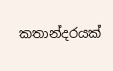කතාන්දරයක්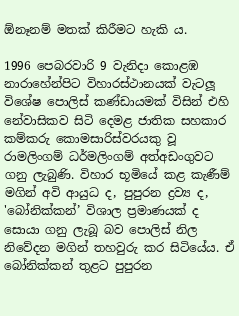ඕනෑනම් මතක් කිරීමට හැකි ය.

1996 පෙබරවාරි 9 වැනිදා කොළඹ නාරාහේන්පිට විහාරස්ථානයක් වැටලූ විශේෂ පොලිස් කණ්ඩායමක් විසින් එහි නේවාසිකව සිටි දෙමළ ජාතික සහකාර කම්කරු කොමසාරිස්වරයකු වූ රාමලිංගම් ධර්මලිංගම් අත්අඩංගුවට ගනු ලැබුණි. විහාර භූමියේ කළ කැණීම් මගින් අවි ආයුධ ද, පුපුරන ද්‍රව්‍ය ද, 'බෝනික්කන්’ විශාල ප්‍රමාණයක් ද සොයා ගනු ලැබූ බව පොලිස් නිල නිවේදන මගින් තහවුරු කර සිටියේය. ඒ බෝනික්කන් තුළට පුපුරන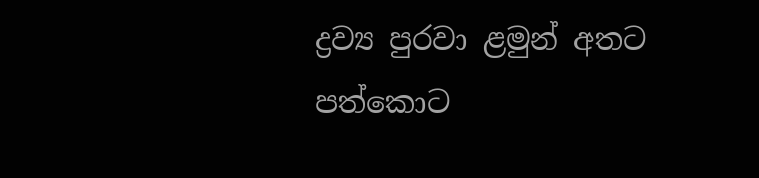ද්‍රව්‍ය පුරවා ළමුන් අතට පත්කොට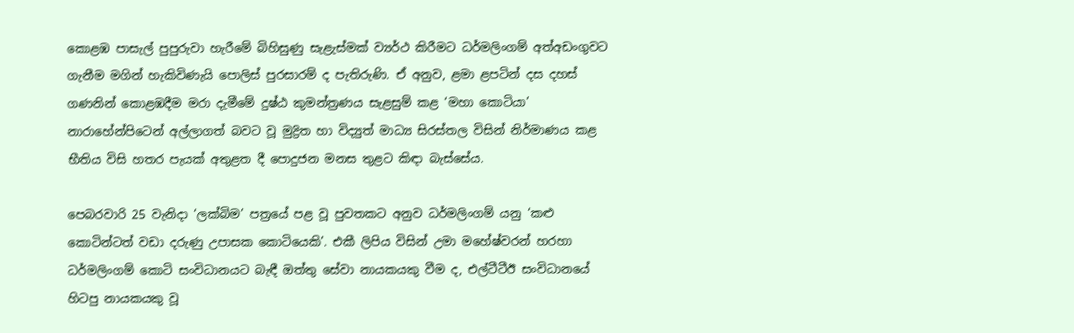කොළඹ පාසැල් පුපුරුවා හැරීමේ බිහිසුණු සැළැස්මක් ව්‍යර්ථ කිරීමට ධර්මලිංගම් අත්අඩංගුවට ගැනීම මගින් හැකිවිණැයි පොලිස් පුරසාරම් ද පැතිරුණි. ඒ අනුව, ළමා ළපටින් දස දහස් ගණනින් කොළඹදීම මරා දැමීමේ දුෂ්ඨ කුමන්ත්‍රණය සැළසුම් කළ ‘මහා කොටියා’ නාරාහේන්පිටෙන් අල්ලාගත් බවට වූ මුද්‍රිත හා විද්‍යුත් මාධ්‍ය සිරස්තල විසින් නිර්මාණය කළ භීතිය විසි හතර පැයක් අතුළත දී පොදුජන මනස තුළට කිඳා බැස්සේය.

පෙබරවාරි 25 වැනිදා ‘ලක්බිම’ පත්‍රයේ පළ වූ පුවතකට අනුව ධර්මලිංගම් යනු ‘කළු කොටින්ටත් වඩා දරුණු උපාසක කොටියෙකි’. එකී ලිපිය විසින් උමා මහේෂ්වරන් හරහා ධර්මලිංගම් කොටි සංවිධානයට බැඳී ඔත්තු සේවා නායකයකු වීම ද, එල්ටීටීඊ සංවිධානයේ හිටපු නායකයකු වූ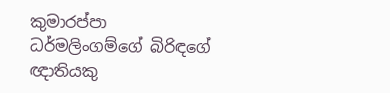කුමාරප්පා ධර්මලිංගම්ගේ බිරිඳගේ ඥාතියකු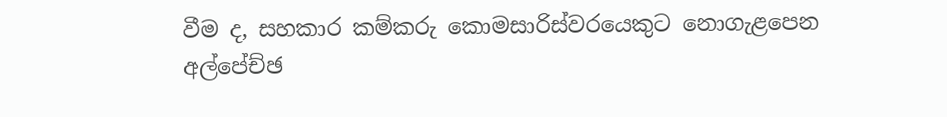වීම ද, සහකාර කම්කරු කොමසාරිස්වරයෙකුට නොගැළපෙන අල්පේච්ඡ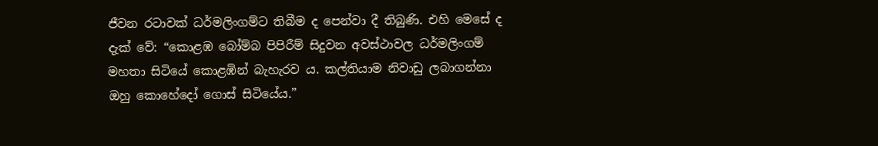ජීවන රටාවක් ධර්මලිංගම්ට තිබීම ද පෙන්වා දී තිබුණි. එහි මෙසේ ද දැක් වේ: “කොළඹ බෝම්බ පිපිරීම් සිදුවන අවස්ථාවල ධර්මලිංගම් මහතා සිටියේ කොළඹින් බැහැරව ය. කල්තියාම නිවාඩු ලබාගන්නා ඔහු කොහේදෝ ගොස් සිටියේය.”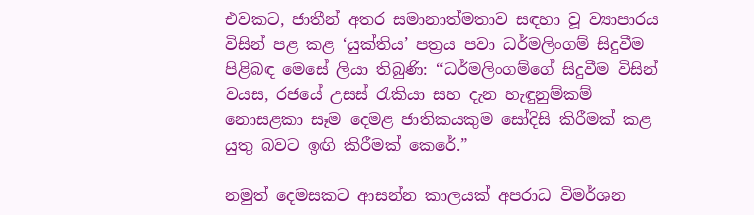එවකට, ජාතීන් අතර සමානාත්මතාව සඳහා වූ ව්‍යාපාරය විසින් පළ කළ ‘යුක්තිය’ පත්‍රය පවා ධර්මලිංගම් සිදුවීම පිළිබඳ මෙසේ ලියා තිබුණි: “ධර්මලිංගම්ගේ සිදුවීම විසින් වයස, රජයේ උසස් රැකියා සහ දැන හැඳුනුම්කම් නොසළකා සෑම දෙමළ ජාතිකයකුම සෝදිසි කිරීමක් කළ යුතු බවට ඉඟි කිරීමක් කෙරේ.”

නමුත් දෙමසකට ආසන්න කාලයක් අපරාධ විමර්ශන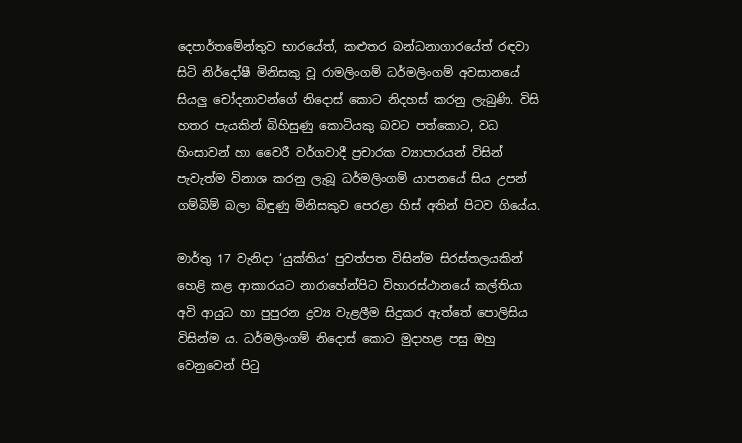දෙපාර්තමේන්තුව භාරයේත්, කළුතර බන්ධනාගාරයේත් රඳවා සිටි නිර්දෝෂී මිනිසකු වූ රාමලිංගම් ධර්මලිංගම් අවසානයේ සියලු චෝදනාවන්ගේ නිදොස් කොට නිදහස් කරනු ලැබුණි. විසි හතර පැයකින් බිහිසුණු කොටියකු බවට පත්කොට, වධ හිංසාවන් හා වෛරී වර්ගවාදී ප්‍රචාරක ව්‍යාපාරයන් විසින් පැවැත්ම විනාශ කරනු ලැබූ ධර්මලිංගම් යාපනයේ සිය උපන් ගම්බිම් බලා බිඳුණු මිනිසකුව පෙරළා හිස් අතින් පිටව ගියේය.

මාර්තු 17 වැනිදා ‘යුක්තිය’ පුවත්පත විසින්ම සිරස්තලයකින් හෙළි කළ ආකාරයට නාරාහේන්පිට විහාරස්ථානයේ කල්තියා අවි ආයුධ හා පුපුරන ද්‍රව්‍ය වැළලීම සිදුකර ඇත්තේ පොලිසිය විසින්ම ය. ධර්මලිංගම් නිදොස් කොට මුදාහළ පසු ඔහු වෙනුවෙන් පිටු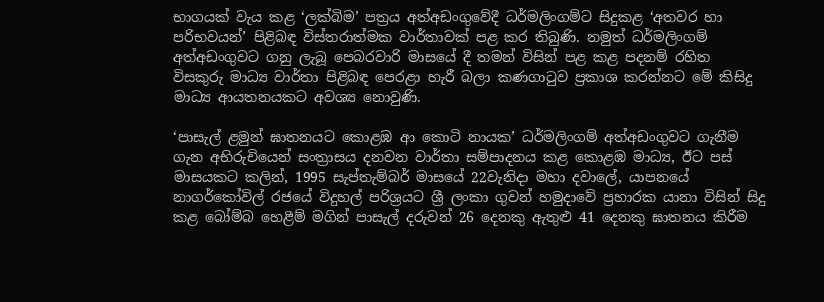භාගයක් වැය කළ ‘ලක්බිම’ පත්‍රය අත්අඩංගුවේදී ධර්මලිංගම්ට සිදුකළ ‘අතවර හා පරිභවයන්’ පිළිබඳ විස්තරාත්මක වාර්තාවක් පළ කර තිබුණි. නමුත් ධර්මලිංගම් අත්අඩංගුවට ගනු ලැබූ පෙබරවාරි මාසයේ දී තමන් විසින් පළ කළ පදනම් රහිත විසකුරු මාධ්‍ය වාර්තා පිළිබඳ පෙරළා හැරී බලා කණගාටුව ප්‍රකාශ කරන්නට මේ කිසිදු මාධ්‍ය ආයතනයකට අවශ්‍ය නොවුණි.

‘පාසැල් ළමුන් ඝාතනයට කොළඹ ආ කොටි නායක’ ධර්මලිංගම් අත්අඩංගුවට ගැනීම ගැන අභිරුචියෙන් සංත්‍රාසය දනවන වාර්තා සම්පාදනය කළ කොළඹ මාධ්‍ය, ඊට පස් මාසයකට කලින්, 1995 සැප්තැම්බර් මාසයේ 22වැනිදා මහා දවාලේ, යාපනයේ නාගර්කෝවිල් රජයේ විදුහල් පරිශ්‍රයට ශ්‍රී ලංකා ගුවන් හමුදාවේ ප්‍රහාරක යානා විසින් සිදු කළ බෝම්බ හෙළීම් මගින් පාසැල් දරුවන් 26 දෙනකු ඇතුළු 41 දෙනකු ඝාතනය කිරීම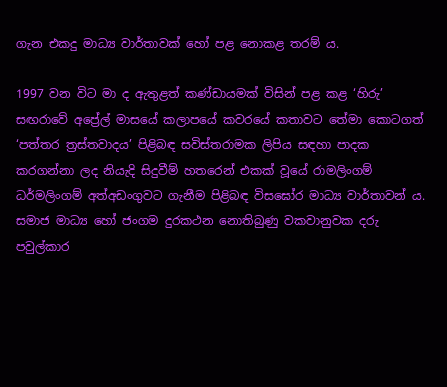ගැන එකදු මාධ්‍ය වාර්තාවක් හෝ පළ නොකළ තරම් ය.

1997 වන විට මා ද ඇතුළත් කණ්ඩායමක් විසින් පළ කළ ‘හිරු’ සඟරාවේ අප්‍රේල් මාසයේ කලාපයේ කවරයේ කතාවට තේමා කොටගත් ‘පත්තර ත්‍රස්තවාදය’ පිළිබඳ සවිස්තරාමක ලිපිය සඳහා පාදක කරගන්නා ලද නියැදි සිදුවීම් හතරෙන් එකක් වූයේ රාමලිංගම් ධර්මලිංගම් අත්අඩංගුවට ගැනීම පිළිබඳ විසඝෝර මාධ්‍ය වාර්තාවන් ය. සමාජ මාධ්‍ය හෝ ජංගම දුරකථන නොතිබුණු වකවානුවක දරු පවුල්කාර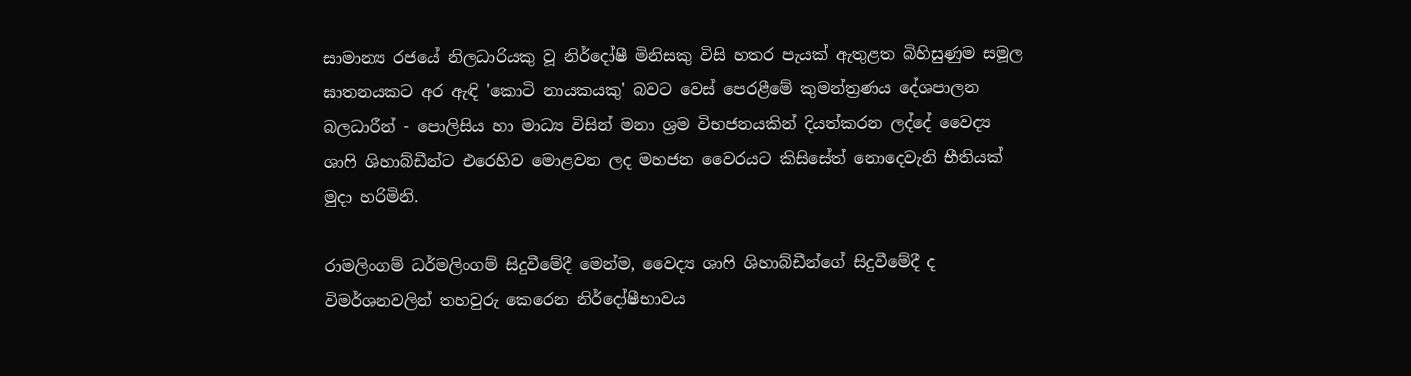සාමාන්‍ය රජයේ නිලධාරියකු වූ නිර්දෝෂී මිනිසකු විසි හතර පැයක් ඇතුළත බිහිසුණුම සමූල ඝාතනයකට අර ඇඳි 'කොටි නායකයකු' බවට වෙස් පෙරළීමේ කුමන්ත්‍රණය දේශපාලන බලධාරීන් - පොලිසිය හා මාධ්‍ය විසින් මනා ශ්‍රම විභජනයකින් දියත්කරන ලද්දේ වෛද්‍ය ශාෆි ශිහාබ්ඩීන්ට එරෙහිව මොළවන ලද මහජන වෛරයට කිසිසේත් නොදෙවැනි භීතියක් මුදා හරිමිනි.

රාමලිංගම් ධර්මලිංගම් සිදුවීමේදී මෙන්ම, වෛද්‍ය ශාෆි ශිහාබ්ඩීන්ගේ සිදුවීමේදී ද විමර්ශනවලින් තහවුරු කෙරෙන නිර්දෝෂීභාවය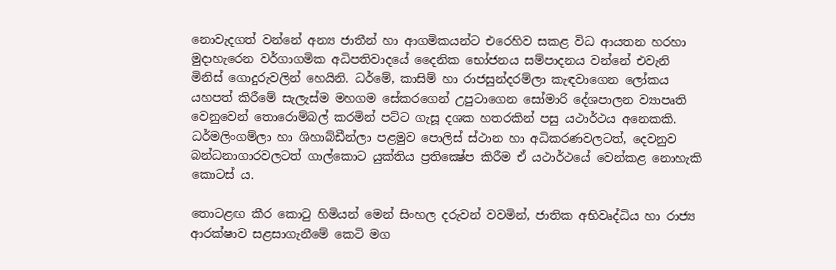නොවැදගත් වන්නේ අන්‍ය ජාතීන් හා ආගමිකයන්ට එරෙහිව සකළ විධ ආයතන හරහා මුදාහැරෙන වර්ගාගමික අධිපතිවාදයේ දෛනික භෝජනය සම්පාදනය වන්නේ එවැනි මිනිස් ගොදුරුවලින් හෙයිනි. ධර්මේ, කාසිම් හා රාජසුන්දරම්ලා කැඳවාගෙන ලෝකය යහපත් කිරීමේ සැලැස්ම මහගම සේකරගෙන් උපුටාගෙන සෝමාරි දේශපාලන ව්‍යාපෘති වෙනුවෙන් තොරොම්බල් කරමින් පට්ට ගැසූ දශක හතරකින් පසු යථාර්ථය අනෙකකි. ධර්මලිංගම්ලා හා ශිහාබ්ඩීන්ලා පළමුව පොලිස් ස්ථාන හා අධිකරණවලටත්, දෙවනුව බන්ධනාගාරවලටත් ගාල්කොට යුක්තිය ප්‍රතික්‍ෂේප කිරීම ඒ යථාර්ථයේ වෙන්කළ නොහැකි කොටස් ය.

තොටළඟ කීර කොටු හිමියන් මෙන් සිංහල දරුවන් වවමින්, ජාතික අභිවෘද්ධිය හා රාජ්‍ය ආරක්ෂාව සළසාගැනීමේ කෙටි මග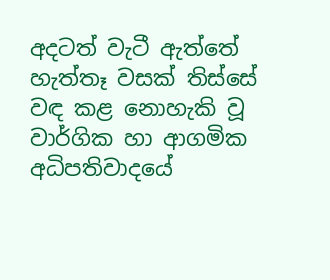අදටත් වැටී ඇත්තේ හැත්තෑ වසක් තිස්සේ වඳ කළ නොහැකි වූ වාර්ගික හා ආගමික අධිපතිවාදයේ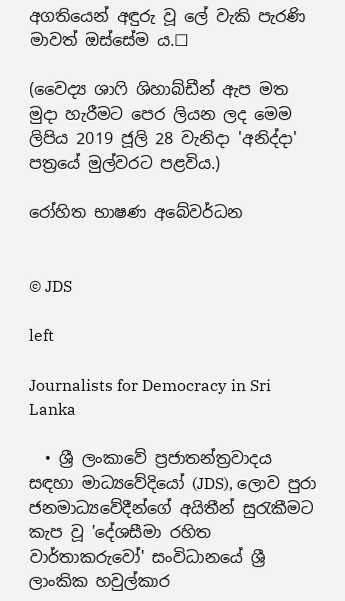අගතියෙන් අඳුරු වූ ලේ වැකි පැරණි මාවත් ඔස්සේම ය.☐

(වෛද්‍ය ශාෆි ශිහාබ්ඩීන් ඇප මත මුදා හැරීමට පෙර ලියන ලද මෙම ලිපිය 2019 ජූලි 28 වැනිදා 'අනිද්දා' පත්‍රයේ මුල්වරට පළවිය.)

රෝහිත භාෂණ අබේවර්ධන


© JDS

left

Journalists for Democracy in Sri Lanka

  • ශ්‍රී ලංකාවේ ප්‍රජාතන්ත්‍රවාදය සඳහා මාධ්‍යවේදියෝ (JDS), ලොව පුරා ජනමාධ්‍යවේදීන්ගේ අයිතීන් සුරැකීමට කැප වූ 'දේශසීමා රහිත වාර්තාකරුවෝ' සංවිධානයේ ශ්‍රී ලාංකික හවුල්කාර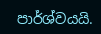පාර්ශ්වයයි.